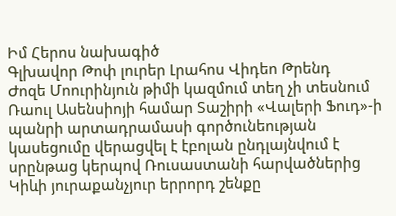Իմ Հերոս նախագիծ
Գլխավոր Թոփ լուրեր Լրահոս Վիդեո Թրենդ
Ժոզե Մոուրինյուն թիմի կազմում տեղ չի տեսնում Ռաուլ Ասենսիոյի համար Տաշիրի «Վալերի Ֆուդ»-ի պանրի արտադրամասի գործունեության կասեցումը վերացվել է էբոլան ընդլայնվում է սրընթաց կերպով Ռուսաստանի հարվածներից Կիևի յուրաքանչյուր երրորդ շենքը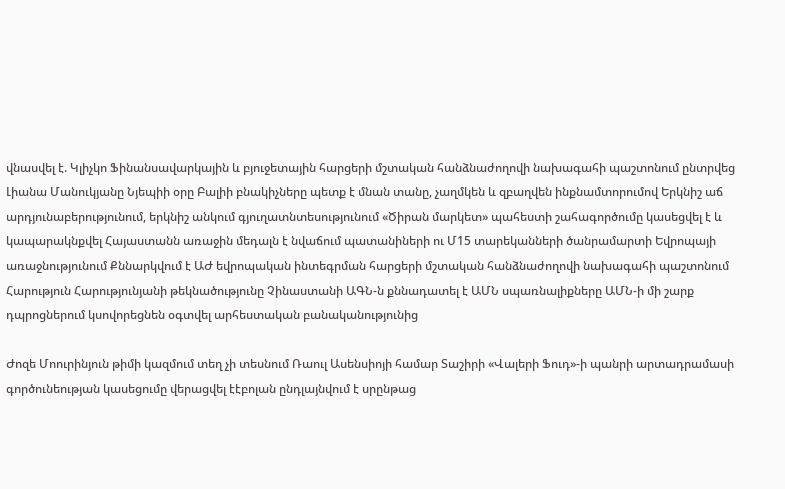վնասվել է. Կլիչկո Ֆինանսավարկային և բյուջետային հարցերի մշտական հանձնաժողովի նախագահի պաշտոնում ընտրվեց Լիանա Մանուկյանը Նյեպիի օրը Բալիի բնակիչները պետք է մնան տանը, չաղմկեն և զբաղվեն ինքնամտորումով Երկնիշ աճ արդյունաբերությունում, երկնիշ անկում գյուղատնտեսությունում «Ծիրան մարկետ» պահեստի շահագործումը կասեցվել է և կապարակնքվել Հայաստանն առաջին մեդալն է նվաճում պատանիների ու Մ15 տարեկանների ծանրամարտի Եվրոպայի առաջնությունում Քննարկվում է ԱԺ եվրոպական ինտեգրման հարցերի մշտական հանձնաժողովի նախագահի պաշտոնում Հարություն Հարությունյանի թեկնածությունը Չինաստանի ԱԳՆ-ն քննադատել է ԱՄՆ սպառնալիքները ԱՄՆ-ի մի շարք դպրոցներում կսովորեցնեն օգտվել արհեստական բանականությունից

Ժոզե Մոուրինյուն թիմի կազմում տեղ չի տեսնում Ռաուլ Ասենսիոյի համար Տաշիրի «Վալերի Ֆուդ»-ի պանրի արտադրամասի գործունեության կասեցումը վերացվել էէբոլան ընդլայնվում է սրընթաց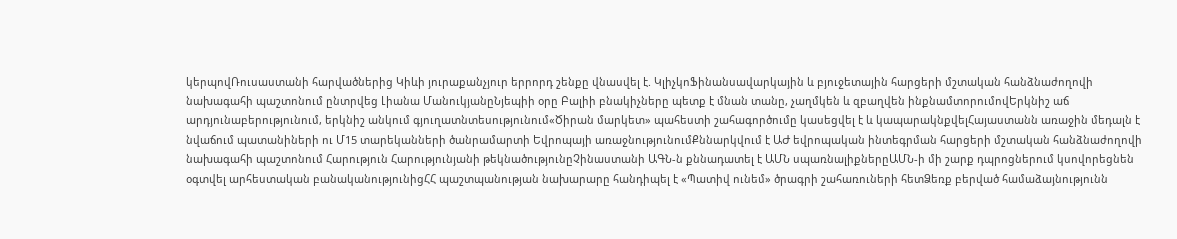կերպովՌուսաստանի հարվածներից Կիևի յուրաքանչյուր երրորդ շենքը վնասվել է. ԿլիչկոՖինանսավարկային և բյուջետային հարցերի մշտական հանձնաժողովի նախագահի պաշտոնում ընտրվեց Լիանա ՄանուկյանըՆյեպիի օրը Բալիի բնակիչները պետք է մնան տանը, չաղմկեն և զբաղվեն ինքնամտորումովԵրկնիշ աճ արդյունաբերությունում, երկնիշ անկում գյուղատնտեսությունում«Ծիրան մարկետ» պահեստի շահագործումը կասեցվել է և կապարակնքվելՀայաստանն առաջին մեդալն է նվաճում պատանիների ու Մ15 տարեկանների ծանրամարտի Եվրոպայի առաջնությունումՔննարկվում է ԱԺ եվրոպական ինտեգրման հարցերի մշտական հանձնաժողովի նախագահի պաշտոնում Հարություն Հարությունյանի թեկնածությունըՉինաստանի ԱԳՆ-ն քննադատել է ԱՄՆ սպառնալիքներըԱՄՆ-ի մի շարք դպրոցներում կսովորեցնեն օգտվել արհեստական բանականությունիցՀՀ պաշտպանության նախարարը հանդիպել է «Պատիվ ունեմ» ծրագրի շահառուների հետՁեռք բերված համաձայնությունն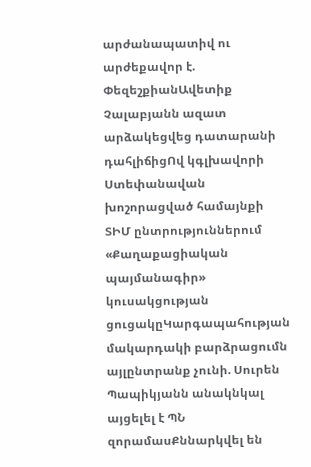արժանապատիվ ու արժեքավոր է. ՓեզեշքիանԱվետիք Չալաբյանն ազատ արձակեցվեց դատարանի դահլիճիցՈվ կգլխավորի Ստեփանավան խոշորացված համայնքի ՏԻՄ ընտրություններում «Քաղաքացիական պայմանագիր» կուսակցության ցուցակըԿարգապահության մակարդակի բարձրացումն այլընտրանք չունի. Սուրեն Պապիկյանն անակնկալ այցելել է ՊՆ զորամասՔննարկվել են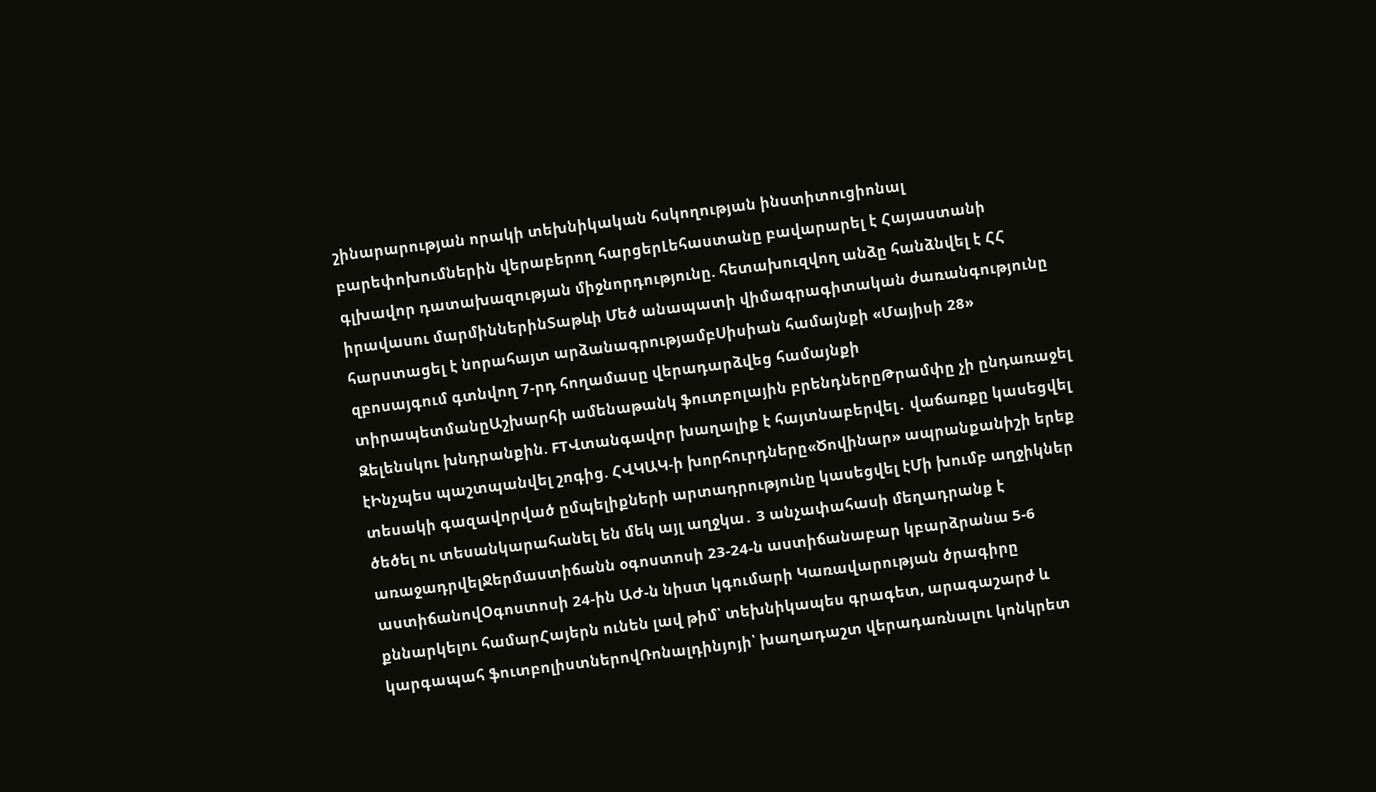շինարարության որակի տեխնիկական հսկողության ինստիտուցիոնալ բարեփոխումներին վերաբերող հարցերԼեհաստանը բավարարել է Հայաստանի գլխավոր դատախազության միջնորդությունը. հետախուզվող անձը հանձնվել է ՀՀ իրավասու մարմիններինՏաթևի Մեծ անապատի վիմագրագիտական ժառանգությունը հարստացել է նորահայտ արձանագրությամբՍիսիան համայնքի «Մայիսի 28» զբոսայգում գտնվող 7-րդ հողամասը վերադարձվեց համայնքի տիրապետմանըԱշխարհի ամենաթանկ ֆուտբոլային բրենդներըԹրամփը չի ընդառաջել Զելենսկու խնդրանքին. FTՎտանգավոր խաղալիք է հայտնաբերվել․ վաճառքը կասեցվել էԻնչպես պաշտպանվել շոգից. ՀՎԿԱԿ-ի խորհուրդները«Ծովինար» ապրանքանիշի երեք տեսակի գազավորված ըմպելիքների արտադրությունը կասեցվել էՄի խումբ աղջիկներ ծեծել ու տեսանկարահանել են մեկ այլ աղջկա․ 3 անչափահասի մեղադրանք է առաջադրվելՋերմաստիճանն օգոստոսի 23-24-ն աստիճանաբար կբարձրանա 5-6 աստիճանովՕգոստոսի 24-ին ԱԺ-ն նիստ կգումարի Կառավարության ծրագիրը քննարկելու համարՀայերն ունեն լավ թիմ՝ տեխնիկապես գրագետ, արագաշարժ և կարգապահ ֆուտբոլիստներովՌոնալդինյոյի՝ խաղադաշտ վերադառնալու կոնկրետ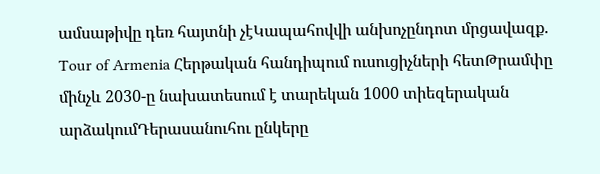ամսաթիվը դեռ հայտնի չէԿապահովվի անխոչընդոտ մրցավազք. Tour of Armenia Հերթական հանդիպում ուսուցիչների հետԹրամփը մինչև 2030-ը նախատեսում է տարեկան 1000 տիեզերական արձակումԴերասանուհու ընկերը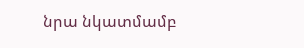նրա նկատմամբ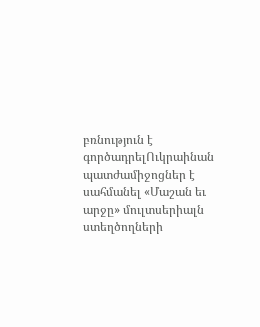բռնություն է գործադրելՈւկրաինան պատժամիջոցներ է սահմանել «Մաշան եւ արջը» մուլտսերիալն ստեղծողների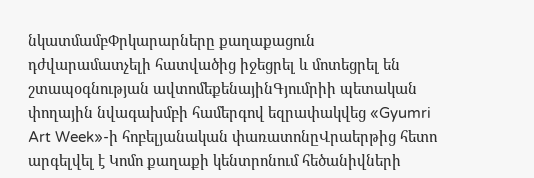նկատմամբՓրկարարները քաղաքացուն դժվարամատչելի հատվածից իջեցրել և մոտեցրել են շտապօգնության ավտոմեքենայինԳյումրիի պետական փողային նվագախմբի համերգով եզրափակվեց «Gyumri Art Week»-ի հոբելյանական փառատոնըՎրաերթից հետո արգելվել է Կոմո քաղաքի կենտրոնում հեծանիվների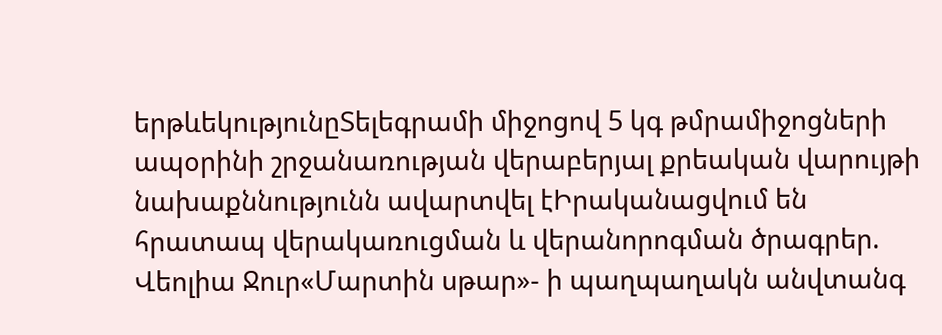երթևեկությունըՏելեգրամի միջոցով 5 կգ թմրամիջոցների ապօրինի շրջանառության վերաբերյալ քրեական վարույթի նախաքննությունն ավարտվել էԻրականացվում են հրատապ վերակառուցման և վերանորոգման ծրագրեր. Վեոլիա Ջուր«Մարտին սթար»- ի պաղպաղակն անվտանգ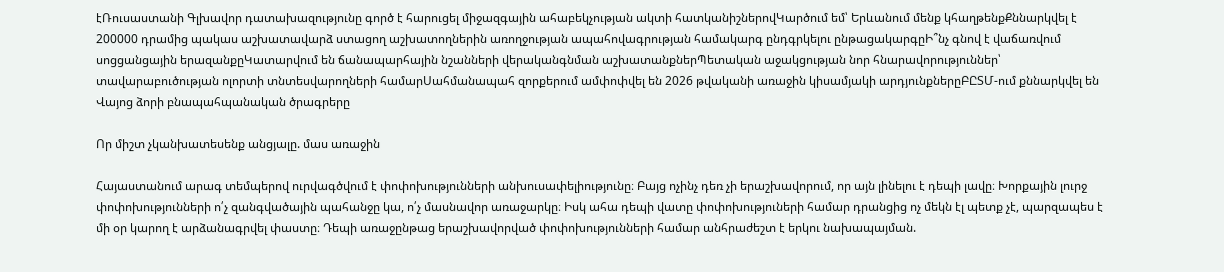էՌուսաստանի Գլխավոր դատախազությունը գործ է հարուցել միջազգային ահաբեկչության ակտի հատկանիշներովԿարծում եմ՝ Երևանում մենք կհաղթենքՔննարկվել է 200000 դրամից պակաս աշխատավարձ ստացող աշխատողներին առողջության ապահովագրության համակարգ ընդգրկելու ընթացակարգըԻ՞նչ գնով է վաճառվում սոցցանցային երազանքըԿատարվում են ճանապարհային նշանների վերականգնման աշխատանքներՊետական աջակցության նոր հնարավորություններ՝ տավարաբուծության ոլորտի տնտեսվարողների համարՍահմանապահ զորքերում ամփոփվել են 2026 թվականի առաջին կիսամյակի արդյունքներըԲԸՏՄ-ում քննարկվել են Վայոց ձորի բնապահպանական ծրագրերը

Որ միշտ չկանխատեսենք անցյալը. մաս առաջին

Հայաստանում արագ տեմպերով ուրվագծվում է փոփոխությունների անխուսափելիությունը։ Բայց ոչինչ դեռ չի երաշխավորում, որ այն լինելու է դեպի լավը։ Խորքային լուրջ փոփոխությունների ո՛չ զանգվածային պահանջը կա, ո՛չ մասնավոր առաջարկը։ Իսկ ահա դեպի վատը փոփոխություների համար դրանցից ոչ մեկն էլ պետք չէ, պարզապես է մի օր կարող է արձանագրվել փաստը։ Դեպի առաջընթաց երաշխավորված փոփոխությունների համար անհրաժեշտ է երկու նախապայման.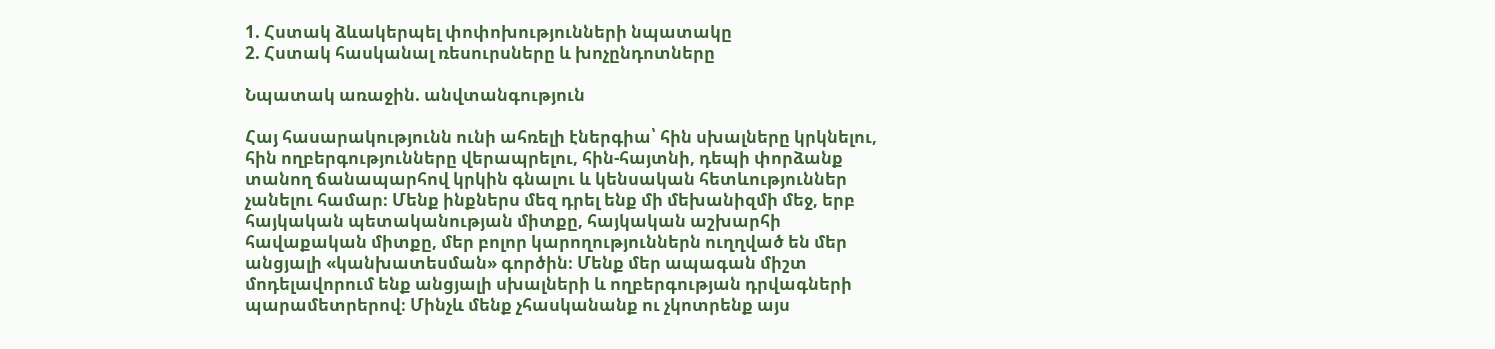1. Հստակ ձևակերպել փոփոխությունների նպատակը
2. Հստակ հասկանալ ռեսուրսները և խոչընդոտները

Նպատակ առաջին. անվտանգություն

Հայ հասարակությունն ունի ահռելի էներգիա՝ հին սխալները կրկնելու, հին ողբերգությունները վերապրելու, հին-հայտնի, դեպի փորձանք տանող ճանապարհով կրկին գնալու և կենսական հետևություններ չանելու համար։ Մենք ինքներս մեզ դրել ենք մի մեխանիզմի մեջ, երբ հայկական պետականության միտքը, հայկական աշխարհի հավաքական միտքը, մեր բոլոր կարողություններն ուղղված են մեր անցյալի «կանխատեսման» գործին։ Մենք մեր ապագան միշտ մոդելավորում ենք անցյալի սխալների և ողբերգության դրվագների պարամետրերով։ Մինչև մենք չհասկանանք ու չկոտրենք այս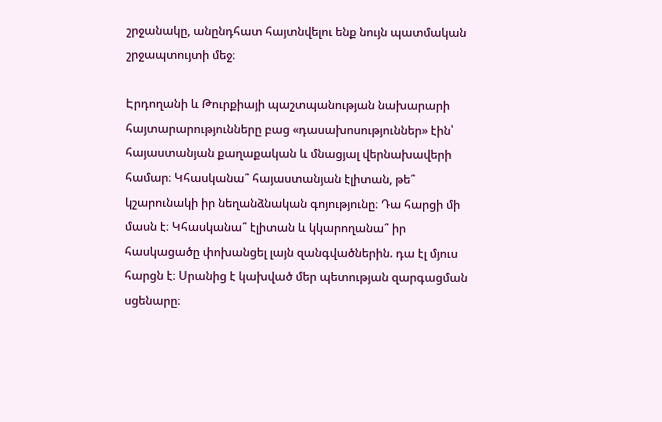շրջանակը, անընդհատ հայտնվելու ենք նույն պատմական շրջապտույտի մեջ։

Էրդողանի և Թուրքիայի պաշտպանության նախարարի հայտարարությունները բաց «դասախոսություններ» էին՝ հայաստանյան քաղաքական և մնացյալ վերնախավերի համար։ Կհասկանա՞ հայաստանյան էլիտան, թե՞ կշարունակի իր նեղանձնական գոյությունը։ Դա հարցի մի մասն է։ Կհասկանա՞ էլիտան և կկարողանա՞ իր հասկացածը փոխանցել լայն զանգվածներին. դա էլ մյուս հարցն է։ Սրանից է կախված մեր պետության զարգացման սցենարը։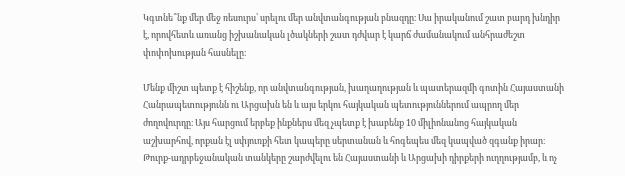Կգտնե՞նք մեր մեջ ռեսուրս՝ սրելու մեր անվտանգության բնազդը։ Սա իրականում շատ բարդ խնդիր է, որովհետև առանց իշխանական լծակների շատ դժվար է կարճ ժամանակում անհրաժեշտ փոփոխության հասնելը։

Մենք միշտ պետք է հիշենք, որ անվտանգության, խաղաղության և պատերազմի գոտին Հայաստանի Հանրապետությունն ու Արցախն են և այս երկու հայկական պետություններում ապրող մեր ժողովուրդը։ Այս հարցում երբեք ինքներս մեզ չպետք է խաբենք 10 միլիոնանոց հայկական աշխարհով, որքան էլ սփյուռքի հետ կապերը սերտանան և հոգեպես մեզ կապված զգանք իրար։ Թուրք-ադրբեջանական տանկերը շարժվելու են Հայաստանի և Արցախի դիրքերի ուղղությամբ, և ոչ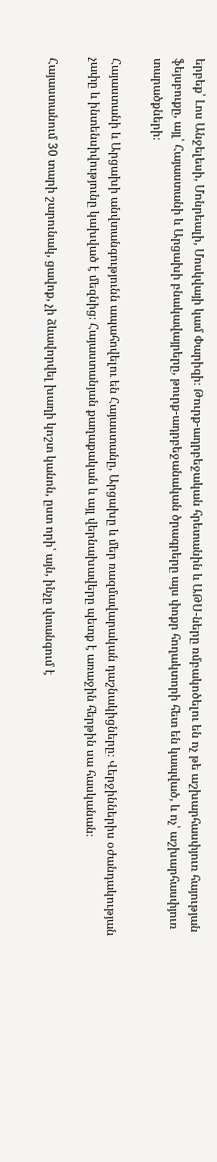երբեք՝ Լոս Անջելեսի, Մոնրեալի, Մոսկվայի կամ Փարիզի։ Թուրք-ադրբեջական հրետանին և ԱԹՍ-ները ռմբակոծելու են ոչ թե աշխարհասփյուռ հայության ֆեյսբուքը, այլ՝ Հայաստանի և Արցախի բնակավայրերը, թուրք-ադրբեջանական ծրագրերը այս փոքր հողակտորի հետ են կապված, և ոչ՝ աշխարհասփյուռ տարածքների։

Հայաստանի և Արցախի անվտանգությունն ապահովելու են Հայաստանը, Արցախը և մեր ռազմավարական դաշնակիցները։ Վերջիններիս օժանդակության չափը և ինտենսիվությունը կախված է մեզնից։ Հայաստանյան քաղաքական և այլ վերնախավերը պետք է առաջին հերթին սա հասկանան։

Հայաստանում 30 տարի շարունակ, ցավոք, չի ձևավորվել խաղի կոշտ կանոն, ըստ որի՝ այն, ինչը վտանգում է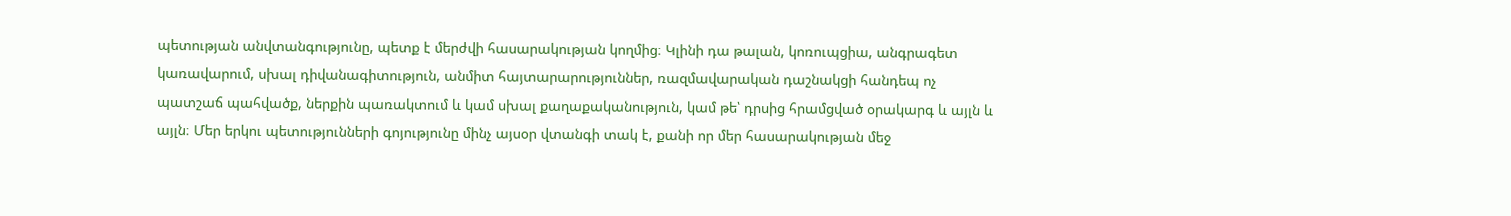պետության անվտանգությունը, պետք է մերժվի հասարակության կողմից։ Կլինի դա թալան, կոռուպցիա, անգրագետ կառավարում, սխալ դիվանագիտություն, անմիտ հայտարարություններ, ռազմավարական դաշնակցի հանդեպ ոչ պատշաճ պահվածք, ներքին պառակտում և կամ սխալ քաղաքականություն, կամ թե՝ դրսից հրամցված օրակարգ և այլն և այլն։ Մեր երկու պետությունների գոյությունը մինչ այսօր վտանգի տակ է, քանի որ մեր հասարակության մեջ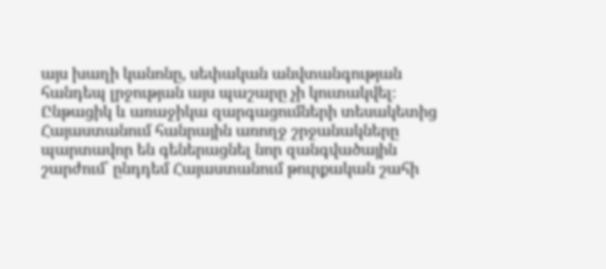այս խաղի կանոնը, սեփական անվտանգության հանդեպ լրջության այս պաշարը չի կուտակվել։ Ընթացիկ և առաջիկա զարգացումների տեսակետից Հայաստանում հանրային առողջ շրջանակները պարտավոր են գեներացնել նոր զանգվածային շարժում՝ ընդդեմ Հայաստանում թուրքական շահի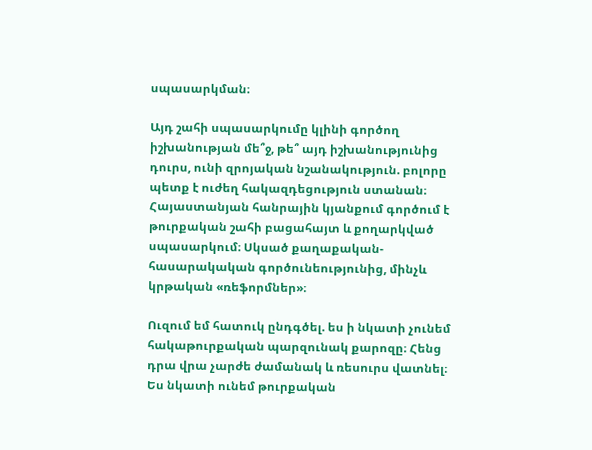սպասարկման։

Այդ շահի սպասարկումը կլինի գործող իշխանության մե՞ջ, թե՞ այդ իշխանությունից դուրս, ունի զրոյական նշանակություն. բոլորը պետք է ուժեղ հակազդեցություն ստանան։ Հայաստանյան հանրային կյանքում գործում է թուրքական շահի բացահայտ և քողարկված սպասարկում։ Սկսած քաղաքական-հասարակական գործունեությունից, մինչև կրթական «ռեֆորմներ»։

Ուզում եմ հատուկ ընդգծել. ես ի նկատի չունեմ հակաթուրքական պարզունակ քարոզը։ Հենց դրա վրա չարժե ժամանակ և ռեսուրս վատնել։ Ես նկատի ունեմ թուրքական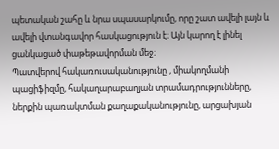պետական շահը և նրա սպասարկումը, որը շատ ավելի լայն և ավելի վտանգավոր հասկացություն է։ Այն կարող է լինել ցանկացած փաթեթավորման մեջ։
Պատվերով հակառուսականությունը , միակողմանի պացիֆիզմը, հակաղարաբաղյան տրամադրությունները, ներքին պառակտման քաղաքականությունը, արցախյան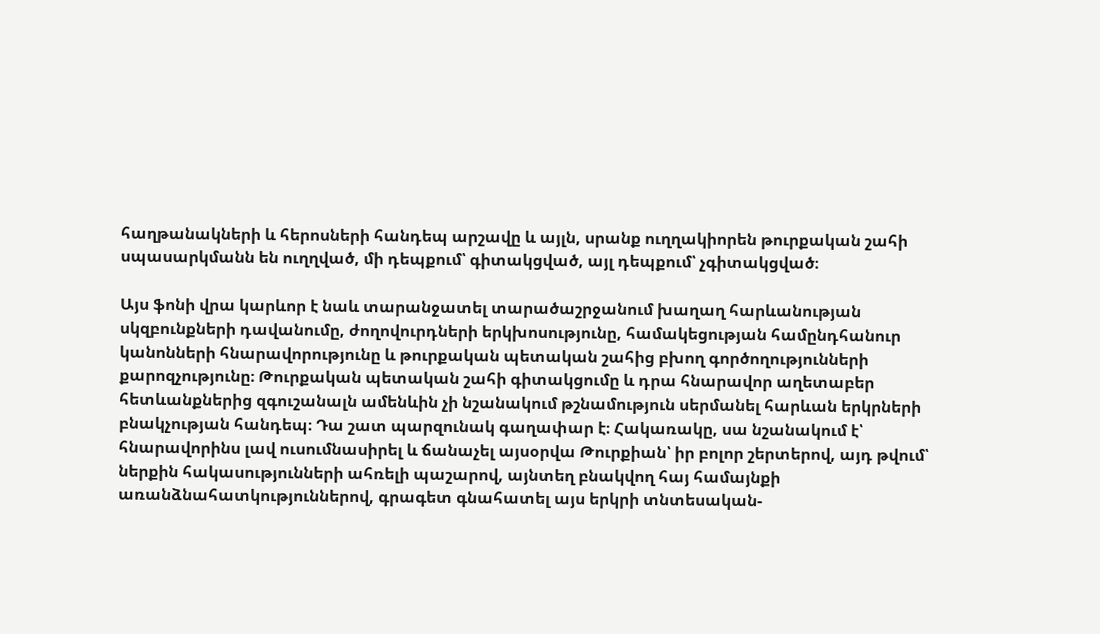հաղթանակների և հերոսների հանդեպ արշավը և այլն, սրանք ուղղակիորեն թուրքական շահի սպասարկմանն են ուղղված, մի դեպքում՝ գիտակցված, այլ դեպքում՝ չգիտակցված։

Այս ֆոնի վրա կարևոր է նաև տարանջատել տարածաշրջանում խաղաղ հարևանության սկզբունքների դավանումը, ժողովուրդների երկխոսությունը, համակեցության համընդհանուր կանոնների հնարավորությունը և թուրքական պետական շահից բխող գործողությունների քարոզչությունը։ Թուրքական պետական շահի գիտակցումը և դրա հնարավոր աղետաբեր հետևանքներից զգուշանալն ամենևին չի նշանակում թշնամություն սերմանել հարևան երկրների բնակչության հանդեպ։ Դա շատ պարզունակ գաղափար է։ Հակառակը, սա նշանակում է՝ հնարավորինս լավ ուսումնասիրել և ճանաչել այսօրվա Թուրքիան՝ իր բոլոր շերտերով, այդ թվում՝ ներքին հակասությունների ահռելի պաշարով, այնտեղ բնակվող հայ համայնքի առանձնահատկություններով, գրագետ գնահատել այս երկրի տնտեսական-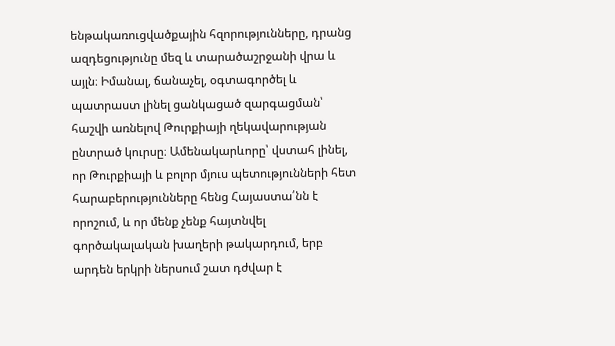ենթակառուցվածքային հզորությունները, դրանց ազդեցությունը մեզ և տարածաշրջանի վրա և այլն։ Իմանալ, ճանաչել, օգտագործել և պատրաստ լինել ցանկացած զարգացման՝ հաշվի առնելով Թուրքիայի ղեկավարության ընտրած կուրսը։ Ամենակարևորը՝ վստահ լինել, որ Թուրքիայի և բոլոր մյուս պետությունների հետ հարաբերությունները հենց Հայաստա՛նն է որոշում, և որ մենք չենք հայտնվել գործակալական խաղերի թակարդում, երբ արդեն երկրի ներսում շատ դժվար է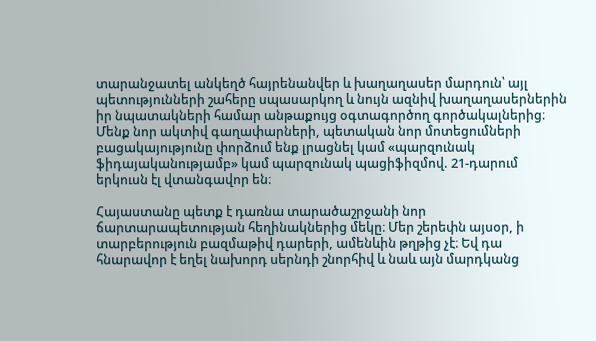տարանջատել անկեղծ հայրենանվեր և խաղաղասեր մարդուն՝ այլ պետությունների շահերը սպասարկող և նույն ազնիվ խաղաղասերներին իր նպատակների համար անթաքույց օգտագործող գործակալներից։ Մենք նոր ակտիվ գաղափարների, պետական նոր մոտեցումների բացակայությունը փորձում ենք լրացնել կամ «պարզունակ ֆիդայականությամբ» կամ պարզունակ պացիֆիզմով. 21-դարում երկուսն էլ վտանգավոր են։

Հայաստանը պետք է դառնա տարածաշրջանի նոր ճարտարապետության հեղինակներից մեկը։ Մեր շերեփն այսօր, ի տարբերություն բազմաթիվ դարերի, ամենևին թղթից չէ։ Եվ դա հնարավոր է եղել նախորդ սերնդի շնորհիվ և նաև այն մարդկանց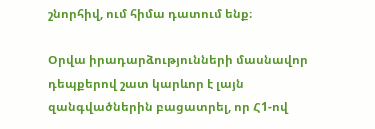շնորհիվ, ում հիմա դատում ենք։

Օրվա իրադարձությունների մասնավոր դեպքերով շատ կարևոր է լայն զանգվածներին բացատրել, որ Հ1-ով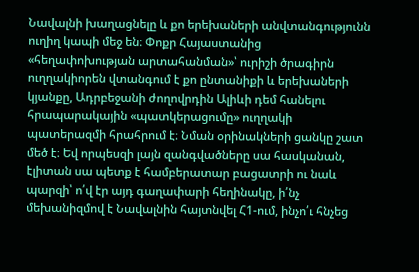Նավալնի խաղացնելը և քո երեխաների անվտանգությունն ուղիղ կապի մեջ են։ Փոքր Հայաստանից «հեղափոխության արտահանման»՝ ուրիշի ծրագիրն ուղղակիորեն վտանգում է քո ընտանիքի և երեխաների կյանքը, Ադրբեջանի ժողովրդին Ալիևի դեմ հանելու հրապարակային «պատկերացումը» ուղղակի պատերազմի հրահրում է։ Նման օրինակների ցանկը շատ մեծ է։ Եվ որպեսզի լայն զանգվածները սա հասկանան, էլիտան սա պետք է համբերատար բացատրի ու նաև պարզի՝ ո՛վ էր այդ գաղափարի հեղինակը, ի՛նչ մեխանիզմով է Նավալնին հայտնվել Հ1-ում, ինչո՛ւ հնչեց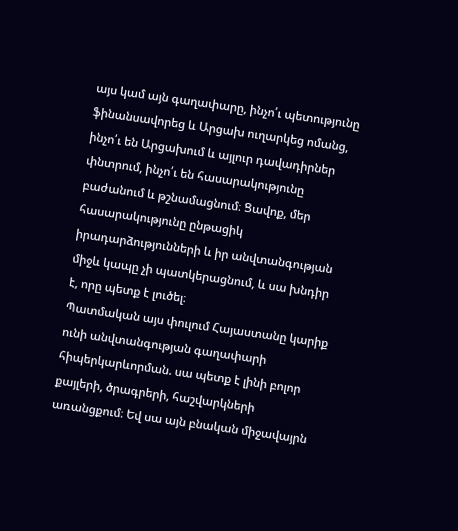այս կամ այն գաղափարը, ինչո՛ւ պետությունը ֆինանսավորեց և Արցախ ուղարկեց ոմանց, ինչո՛ւ են Արցախում և այլուր դավադիրներ փնտրում, ինչո՛ւ են հասարակությունը բաժանում և թշնամացնում։ Ցավոք, մեր հասարակությունը ընթացիկ իրադարձությունների և իր անվտանգության միջև կապը չի պատկերացնում, և սա խնդիր է, որը պետք է լուծել։
Պատմական այս փուլում Հայաստանը կարիք ունի անվտանգության գաղափարի հիպերկարևորման. սա պետք է լինի բոլոր քայլերի, ծրագրերի, հաշվարկների առանցքում։ Եվ սա այն բնական միջավայրն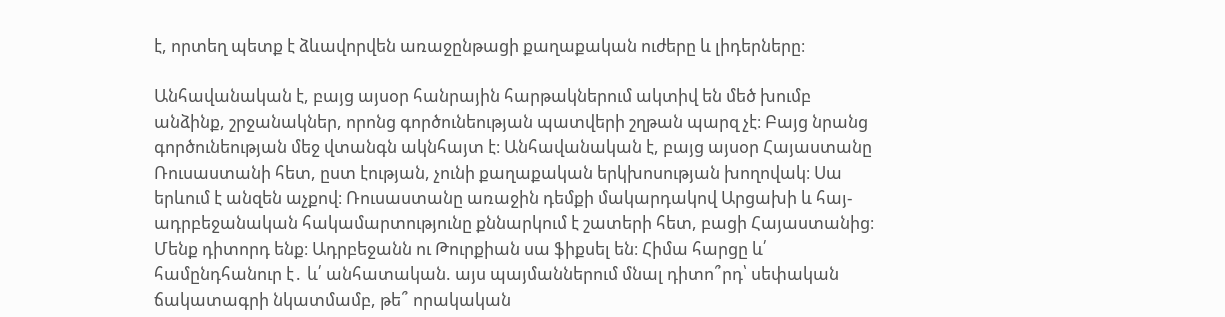է, որտեղ պետք է ձևավորվեն առաջընթացի քաղաքական ուժերը և լիդերները։

Անհավանական է, բայց այսօր հանրային հարթակներում ակտիվ են մեծ խումբ անձինք, շրջանակներ, որոնց գործունեության պատվերի շղթան պարզ չէ։ Բայց նրանց գործունեության մեջ վտանգն ակնհայտ է։ Անհավանական է, բայց այսօր Հայաստանը Ռուսաստանի հետ, ըստ էության, չունի քաղաքական երկխոսության խողովակ։ Սա երևում է անզեն աչքով։ Ռուսաստանը առաջին դեմքի մակարդակով Արցախի և հայ-ադրբեջանական հակամարտությունը քննարկում է շատերի հետ, բացի Հայաստանից։ Մենք դիտորդ ենք։ Ադրբեջանն ու Թուրքիան սա ֆիքսել են։ Հիմա հարցը և՛ համընդհանուր է․ և՛ անհատական. այս պայմաններում մնալ դիտո՞րդ՝ սեփական ճակատագրի նկատմամբ, թե՞ որակական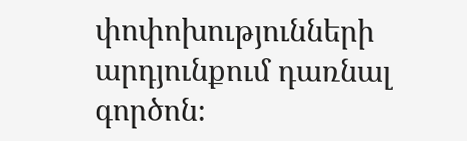փոփոխությունների արդյունքում դառնալ գործոն։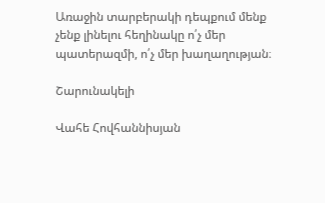Առաջին տարբերակի դեպքում մենք չենք լինելու հեղինակը ո՛չ մեր պատերազմի, ո՛չ մեր խաղաղության։

Շարունակելի

Վահե Հովհաննիսյան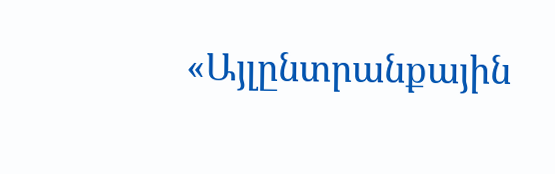«Այլընտրանքային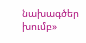նախագծեր խումբ»